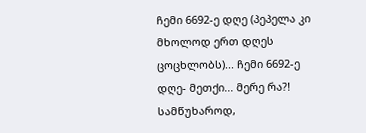ჩემი 6692-ე დღე (პეპელა კი მხოლოდ ერთ დღეს ცოცხლობს)... ჩემი 6692-ე დღე- მეთქი... მერე რა?! სამწუხაროდ,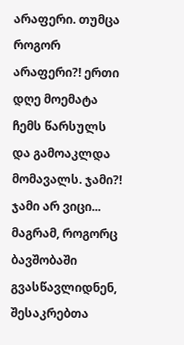არაფერი. თუმცა როგორ არაფერი?! ერთი დღე მოემატა ჩემს წარსულს და გამოაკლდა მომავალს. ჯამი?! ჯამი არ ვიცი... მაგრამ, როგორც ბავშობაში გვასწავლიდნენ, შესაკრებთა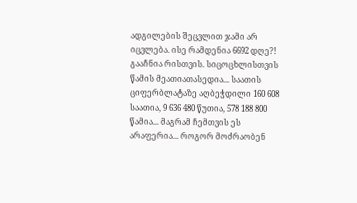ადგილების შეცვლით ჯამი არ იცვლება. ისე რამდენია 6692 დღე?! გააჩნია რისთვის. სიცოცხლისთვის წამის მეათიათასედია... საათის ციფერბლატაზე აღბეჭდილი 160 608 საათია, 9 636 480 წუთია, 578 188 800 წამია... მაგრამ ჩემთვის ეს არაფერია... როგორ მოძრაობენ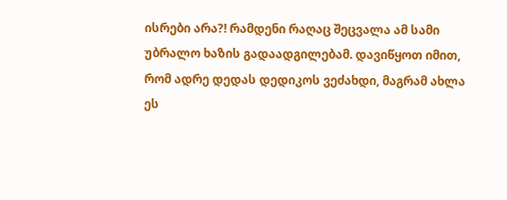ისრები არა?! რამდენი რაღაც შეცვალა ამ სამი უბრალო ხაზის გადაადგილებამ. დავიწყოთ იმით, რომ ადრე დედას დედიკოს ვეძახდი, მაგრამ ახლა ეს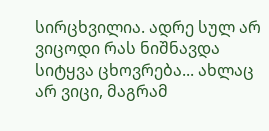სირცხვილია. ადრე სულ არ ვიცოდი რას ნიშნავდა სიტყვა ცხოვრება... ახლაც არ ვიცი, მაგრამ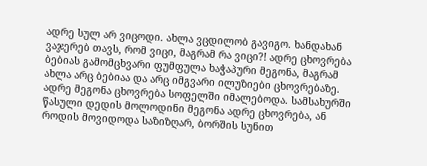ადრე სულ არ ვიცოდი. ახლა ვცდილობ გავიგო. ხანდახან ვაჯერებ თავს, რომ ვიცი, მაგრამ რა ვიცი?! ადრე ცხოვრება ბებიას გამომცხვარი ფუმფულა ხაჭაპური მეგონა, მაგრამ ახლა არც ბებიაა და არც იმგვარი ილუზიები ცხოვრებაზე. ადრე მეგონა ცხოვრება სოფელში იმალებოდა. სამსახურში წასული დედის მოლოდინი მეგონა ადრე ცხოვრება, ან როდის მოვიდოდა საზიზღარ, ბორშის სუნით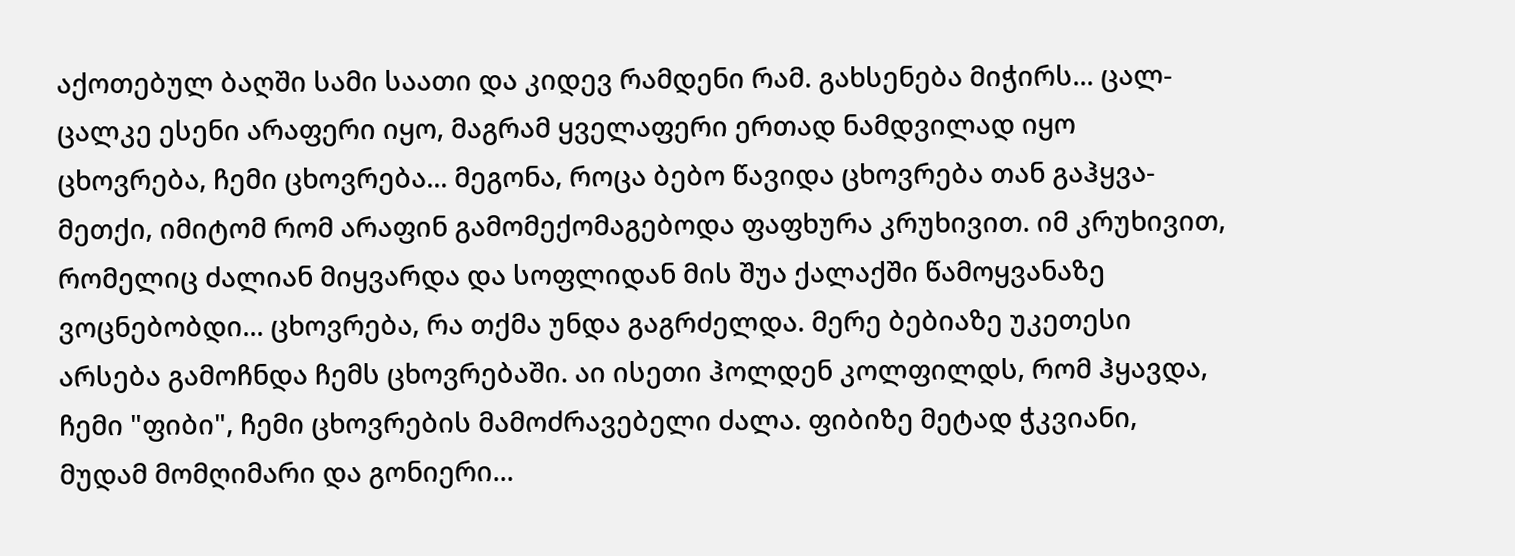აქოთებულ ბაღში სამი საათი და კიდევ რამდენი რამ. გახსენება მიჭირს... ცალ-ცალკე ესენი არაფერი იყო, მაგრამ ყველაფერი ერთად ნამდვილად იყო ცხოვრება, ჩემი ცხოვრება... მეგონა, როცა ბებო წავიდა ცხოვრება თან გაჰყვა- მეთქი, იმიტომ რომ არაფინ გამომექომაგებოდა ფაფხურა კრუხივით. იმ კრუხივით, რომელიც ძალიან მიყვარდა და სოფლიდან მის შუა ქალაქში წამოყვანაზე ვოცნებობდი... ცხოვრება, რა თქმა უნდა გაგრძელდა. მერე ბებიაზე უკეთესი არსება გამოჩნდა ჩემს ცხოვრებაში. აი ისეთი ჰოლდენ კოლფილდს, რომ ჰყავდა, ჩემი "ფიბი", ჩემი ცხოვრების მამოძრავებელი ძალა. ფიბიზე მეტად ჭკვიანი, მუდამ მომღიმარი და გონიერი...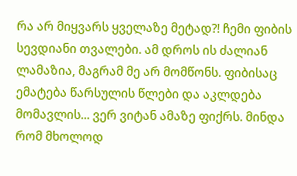რა არ მიყვარს ყველაზე მეტად?! ჩემი ფიბის სევდიანი თვალები. ამ დროს ის ძალიან ლამაზია, მაგრამ მე არ მომწონს. ფიბისაც ემატება წარსულის წლები და აკლდება მომავლის... ვერ ვიტან ამაზე ფიქრს. მინდა რომ მხოლოდ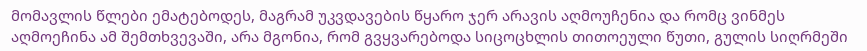მომავლის წლები ემატებოდეს, მაგრამ უკვდავების წყარო ჯერ არავის აღმოუჩენია და რომც ვინმეს აღმოეჩინა ამ შემთხვევაში, არა მგონია, რომ გვყვარებოდა სიცოცხლის თითოეული წუთი, გულის სიღრმეში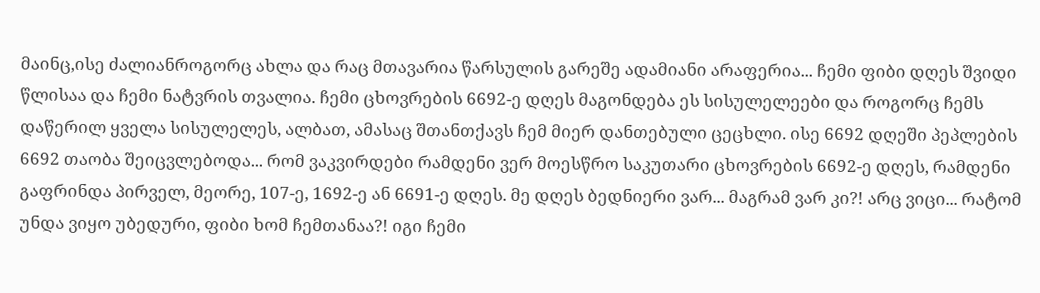მაინც,ისე ძალიანროგორც ახლა და რაც მთავარია წარსულის გარეშე ადამიანი არაფერია... ჩემი ფიბი დღეს შვიდი წლისაა და ჩემი ნატვრის თვალია. ჩემი ცხოვრების 6692-ე დღეს მაგონდება ეს სისულელეები და როგორც ჩემს დაწერილ ყველა სისულელეს, ალბათ, ამასაც შთანთქავს ჩემ მიერ დანთებული ცეცხლი. ისე 6692 დღეში პეპლების 6692 თაობა შეიცვლებოდა... რომ ვაკვირდები რამდენი ვერ მოესწრო საკუთარი ცხოვრების 6692-ე დღეს, რამდენი გაფრინდა პირველ, მეორე, 107-ე, 1692-ე ან 6691-ე დღეს. მე დღეს ბედნიერი ვარ... მაგრამ ვარ კი?! არც ვიცი... რატომ უნდა ვიყო უბედური, ფიბი ხომ ჩემთანაა?! იგი ჩემი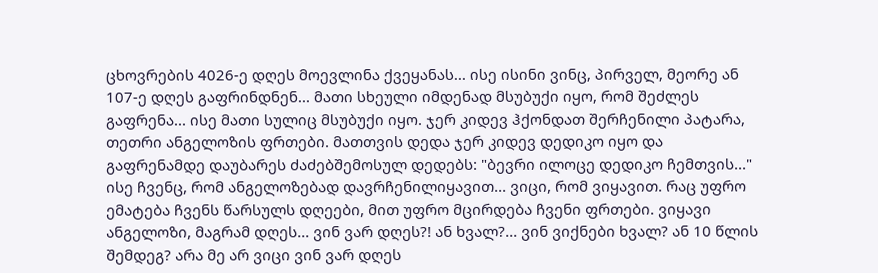ცხოვრების 4026-ე დღეს მოევლინა ქვეყანას... ისე ისინი ვინც, პირველ, მეორე ან 107-ე დღეს გაფრინდნენ... მათი სხეული იმდენად მსუბუქი იყო, რომ შეძლეს გაფრენა... ისე მათი სულიც მსუბუქი იყო. ჯერ კიდევ ჰქონდათ შერჩენილი პატარა, თეთრი ანგელოზის ფრთები. მათთვის დედა ჯერ კიდევ დედიკო იყო და გაფრენამდე დაუბარეს ძაძებშემოსულ დედებს: "ბევრი ილოცე დედიკო ჩემთვის..." ისე ჩვენც, რომ ანგელოზებად დავრჩენილიყავით... ვიცი, რომ ვიყავით. რაც უფრო ემატება ჩვენს წარსულს დღეები, მით უფრო მცირდება ჩვენი ფრთები. ვიყავი ანგელოზი, მაგრამ დღეს... ვინ ვარ დღეს?! ან ხვალ?... ვინ ვიქნები ხვალ? ან 10 წლის შემდეგ? არა მე არ ვიცი ვინ ვარ დღეს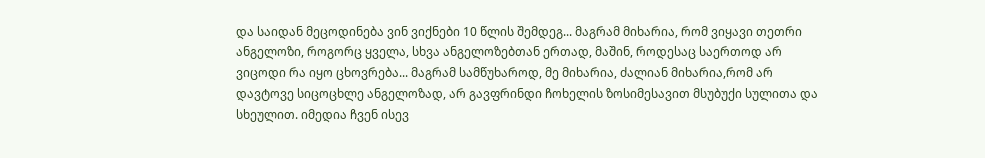და საიდან მეცოდინება ვინ ვიქნები 10 წლის შემდეგ... მაგრამ მიხარია, რომ ვიყავი თეთრი ანგელოზი, როგორც ყველა, სხვა ანგელოზებთან ერთად, მაშინ, როდესაც საერთოდ არ ვიცოდი რა იყო ცხოვრება... მაგრამ სამწუხაროდ, მე მიხარია, ძალიან მიხარია,რომ არ დავტოვე სიცოცხლე ანგელოზად, არ გავფრინდი ჩოხელის ზოსიმესავით მსუბუქი სულითა და სხეულით. იმედია ჩვენ ისევ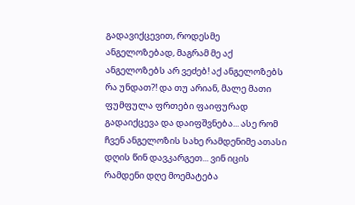გადავიქცევით, როდესმე ანგელოზებად, მაგრამ მე აქ ანგელოზებს არ ვეძებ! აქ ანგელოზებს რა უნდათ?! და თუ არიან, მალე მათი ფუმფულა ფრთები ფაიფურად გადაიქცევა და დაიფშვნება... ასე რომ ჩვენ ანგელოზის სახე რამდენიმე ათასი დღის წინ დავკარგეთ... ვინ იცის რამდენი დღე მოემატება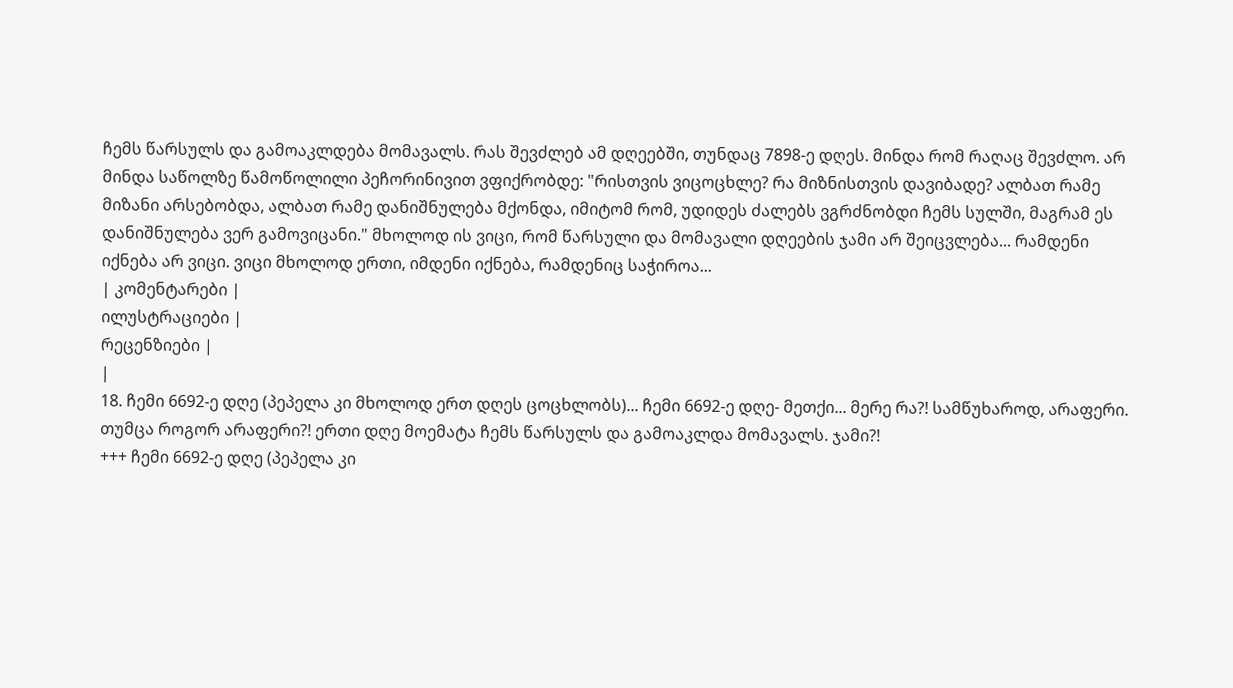ჩემს წარსულს და გამოაკლდება მომავალს. რას შევძლებ ამ დღეებში, თუნდაც 7898-ე დღეს. მინდა რომ რაღაც შევძლო. არ მინდა საწოლზე წამოწოლილი პეჩორინივით ვფიქრობდე: "რისთვის ვიცოცხლე? რა მიზნისთვის დავიბადე? ალბათ რამე მიზანი არსებობდა, ალბათ რამე დანიშნულება მქონდა, იმიტომ რომ, უდიდეს ძალებს ვგრძნობდი ჩემს სულში, მაგრამ ეს დანიშნულება ვერ გამოვიცანი." მხოლოდ ის ვიცი, რომ წარსული და მომავალი დღეების ჯამი არ შეიცვლება... რამდენი იქნება არ ვიცი. ვიცი მხოლოდ ერთი, იმდენი იქნება, რამდენიც საჭიროა...
| კომენტარები |
ილუსტრაციები |
რეცენზიები |
|
18. ჩემი 6692-ე დღე (პეპელა კი მხოლოდ ერთ დღეს ცოცხლობს)... ჩემი 6692-ე დღე- მეთქი... მერე რა?! სამწუხაროდ, არაფერი. თუმცა როგორ არაფერი?! ერთი დღე მოემატა ჩემს წარსულს და გამოაკლდა მომავალს. ჯამი?!
+++ ჩემი 6692-ე დღე (პეპელა კი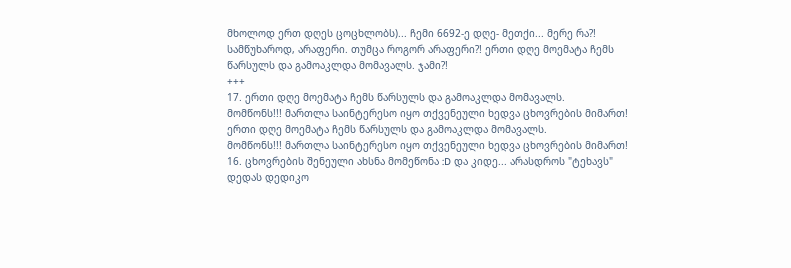მხოლოდ ერთ დღეს ცოცხლობს)... ჩემი 6692-ე დღე- მეთქი... მერე რა?! სამწუხაროდ, არაფერი. თუმცა როგორ არაფერი?! ერთი დღე მოემატა ჩემს წარსულს და გამოაკლდა მომავალს. ჯამი?!
+++
17. ერთი დღე მოემატა ჩემს წარსულს და გამოაკლდა მომავალს.
მომწონს!!! მართლა საინტერესო იყო თქვენეული ხედვა ცხოვრების მიმართ! ერთი დღე მოემატა ჩემს წარსულს და გამოაკლდა მომავალს.
მომწონს!!! მართლა საინტერესო იყო თქვენეული ხედვა ცხოვრების მიმართ!
16. ცხოვრების შენეული ახსნა მომეწონა :D და კიდე... არასდროს "ტეხავს" დედას დედიკო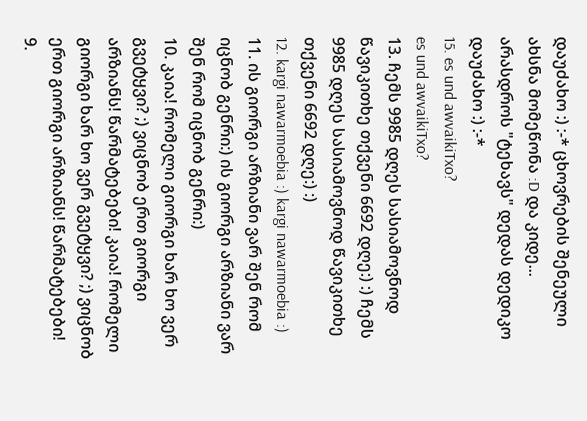დაუძახო :) :-* ცხოვრების შენეული ახსნა მომეწონა :D და კიდე... არასდროს "ტეხავს" დედას დედიკო დაუძახო :) :-*
15. es und awvaikiTxo?
es und awvaikiTxo?
13. ჩემს 9985 დღეს სასიამოვნოდ წავიკითხე თქვენი 6692 დღე:) :) ჩემს 9985 დღეს სასიამოვნოდ წავიკითხე თქვენი 6692 დღე:) :)
12. kargi nawarmoebia :) kargi nawarmoebia :)
11. ის გიორგი არზიანი ვარ შენ რომ იცნობ გენრი:) ის გიორგი არზიანი ვარ შენ რომ იცნობ გენრი:)
10. კაია! რომელი გიორგი ხარ ხო ვერ გვეტყვი? ;) ვიცნობ ერთ გიორგი არზიანს! წარმატებები! კაია! რომელი გიორგი ხარ ხო ვერ გვეტყვი? ;) ვიცნობ ერთ გიორგი არზიანს! წარმატებები!
9.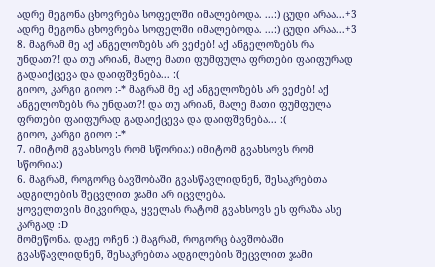ადრე მეგონა ცხოვრება სოფელში იმალებოდა. ...:) ცუდი არაა...+3 ადრე მეგონა ცხოვრება სოფელში იმალებოდა. ...:) ცუდი არაა...+3
8. მაგრამ მე აქ ანგელოზებს არ ვეძებ! აქ ანგელოზებს რა უნდათ?! და თუ არიან, მალე მათი ფუმფულა ფრთები ფაიფურად გადაიქცევა და დაიფშვნება... :(
გიოო, კარგი გიოო :-* მაგრამ მე აქ ანგელოზებს არ ვეძებ! აქ ანგელოზებს რა უნდათ?! და თუ არიან, მალე მათი ფუმფულა ფრთები ფაიფურად გადაიქცევა და დაიფშვნება... :(
გიოო, კარგი გიოო :-*
7. იმიტომ გვახსოვს რომ სწორია:) იმიტომ გვახსოვს რომ სწორია:)
6. მაგრამ, როგორც ბავშობაში გვასწავლიდნენ, შესაკრებთა ადგილების შეცვლით ჯამი არ იცვლება.
ყოველთვის მიკვირდა, ყველას რატომ გვახსოვს ეს ფრაზა ასე კარგად :D
მომეწონა. დაჟე ოჩენ :) მაგრამ, როგორც ბავშობაში გვასწავლიდნენ, შესაკრებთა ადგილების შეცვლით ჯამი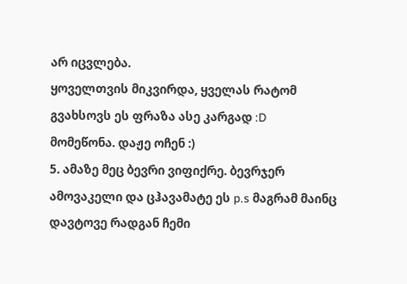არ იცვლება.
ყოველთვის მიკვირდა, ყველას რატომ გვახსოვს ეს ფრაზა ასე კარგად :D
მომეწონა. დაჟე ოჩენ :)
5. ამაზე მეც ბევრი ვიფიქრე. ბევრჯერ ამოვაკელი და ცჰავამატე ეს p.s მაგრამ მაინც დავტოვე რადგან ჩემი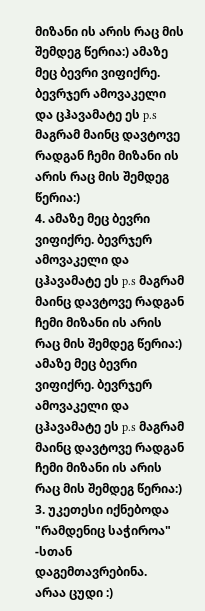მიზანი ის არის რაც მის შემდეგ წერია:) ამაზე მეც ბევრი ვიფიქრე. ბევრჯერ ამოვაკელი და ცჰავამატე ეს p.s მაგრამ მაინც დავტოვე რადგან ჩემი მიზანი ის არის რაც მის შემდეგ წერია:)
4. ამაზე მეც ბევრი ვიფიქრე. ბევრჯერ ამოვაკელი და ცჰავამატე ეს p.s მაგრამ მაინც დავტოვე რადგან ჩემი მიზანი ის არის რაც მის შემდეგ წერია:) ამაზე მეც ბევრი ვიფიქრე. ბევრჯერ ამოვაკელი და ცჰავამატე ეს p.s მაგრამ მაინც დავტოვე რადგან ჩემი მიზანი ის არის რაც მის შემდეგ წერია:)
3. უკეთესი იქნებოდა "რამდენიც საჭიროა" -სთან დაგემთავრებინა.
არაა ცუდი :)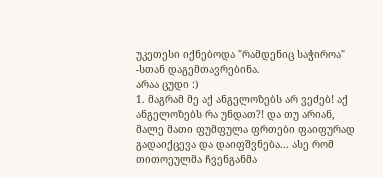უკეთესი იქნებოდა "რამდენიც საჭიროა" -სთან დაგემთავრებინა.
არაა ცუდი :)
1. მაგრამ მე აქ ანგელოზებს არ ვეძებ! აქ ანგელოზებს რა უნდათ?! და თუ არიან, მალე მათი ფუმფულა ფრთები ფაიფურად გადაიქცევა და დაიფშვნება... ასე რომ თითოეულმა ჩვენგანმა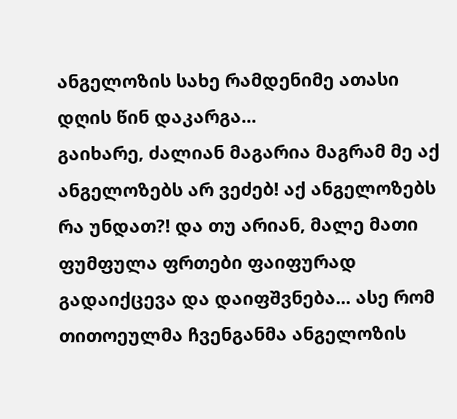ანგელოზის სახე რამდენიმე ათასი დღის წინ დაკარგა...
გაიხარე, ძალიან მაგარია მაგრამ მე აქ ანგელოზებს არ ვეძებ! აქ ანგელოზებს რა უნდათ?! და თუ არიან, მალე მათი ფუმფულა ფრთები ფაიფურად გადაიქცევა და დაიფშვნება... ასე რომ თითოეულმა ჩვენგანმა ანგელოზის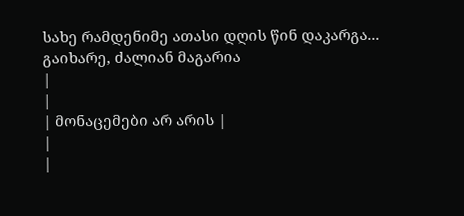სახე რამდენიმე ათასი დღის წინ დაკარგა...
გაიხარე, ძალიან მაგარია
|
|
| მონაცემები არ არის |
|
|